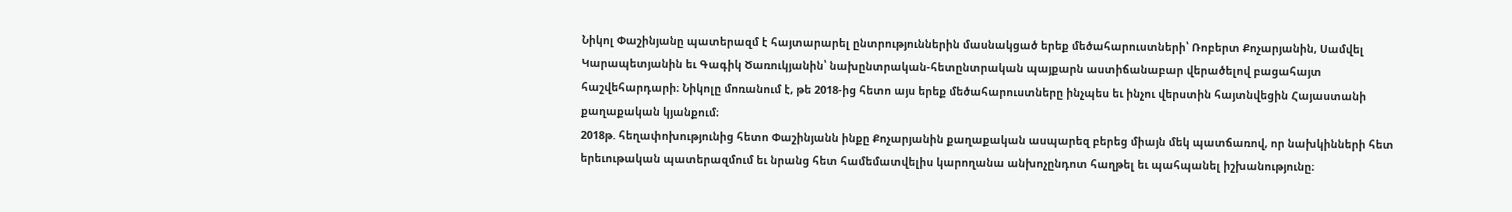Նիկոլ Փաշինյանը պատերազմ է հայտարարել ընտրություններին մասնակցած երեք մեծահարուստների՝ Ռոբերտ Քոչարյանին, Սամվել Կարապետյանին եւ Գագիկ Ծառուկյանին՝ նախընտրական-հետընտրական պայքարն աստիճանաբար վերածելով բացահայտ հաշվեհարդարի։ Նիկոլը մոռանում է, թե 2018-ից հետո այս երեք մեծահարուստները ինչպես եւ ինչու վերստին հայտնվեցին Հայաստանի քաղաքական կյանքում։
2018թ. հեղափոխությունից հետո Փաշինյանն ինքը Քոչարյանին քաղաքական ասպարեզ բերեց միայն մեկ պատճառով, որ նախկինների հետ երեւութական պատերազմում եւ նրանց հետ համեմատվելիս կարողանա անխոչընդոտ հաղթել եւ պահպանել իշխանությունը։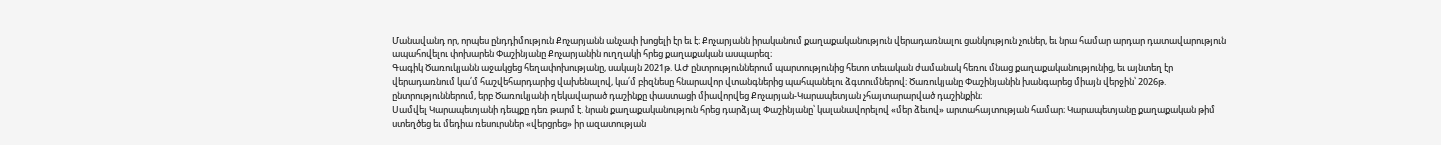Մանավանդ որ, որպես ընդդիմություն Քոչարյանն անչափ խոցելի էր եւ է։ Քոչարյանն իրականում քաղաքականություն վերադառնալու ցանկություն չուներ, եւ նրա համար արդար դատավարություն ապահովելու փոխարեն Փաշինյանը Քոչարյանին ուղղակի հրեց քաղաքական ասպարեզ։
Գագիկ Ծառուկյանն աջակցեց հեղափոխությանը, սակայն 2021թ. ԱԺ ընտրություններում պարտությունից հետո տեւական ժամանակ հեռու մնաց քաղաքականությունից, եւ այնտեղ էր վերադառնում կա՛մ հաշվեհարդարից վախենալով, կա՛մ բիզնեսը հնարավոր վտանգներից պահպանելու ձգտումներով։ Ծառուկյանը Փաշինյանին խանգարեց միայն վերջին՝ 2026թ. ընտրություններում, երբ Ծառուկյանի ղեկավարած դաշինքը փաստացի միավորվեց Քոչարյան-Կարապետյան չհայտարարված դաշինքին։
Սամվել Կարապետյանի դեպքը դեռ թարմ է. նրան քաղաքականություն հրեց դարձյալ Փաշինյանը՝ կալանավորելով «մեր ձեւով» արտահայտության համար։ Կարապետյանը քաղաքական թիմ ստեղծեց եւ մեդիա ռեսուրսներ «վերցրեց» իր ազատության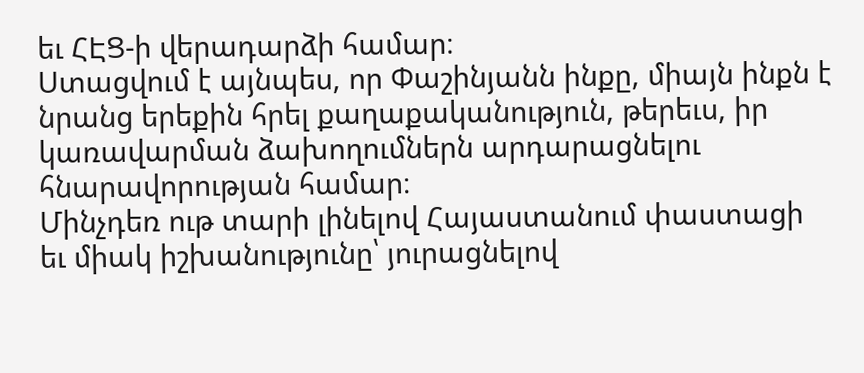եւ ՀԷՑ-ի վերադարձի համար։
Ստացվում է այնպես, որ Փաշինյանն ինքը, միայն ինքն է նրանց երեքին հրել քաղաքականություն, թերեւս, իր կառավարման ձախողումներն արդարացնելու հնարավորության համար։
Մինչդեռ ութ տարի լինելով Հայաստանում փաստացի եւ միակ իշխանությունը՝ յուրացնելով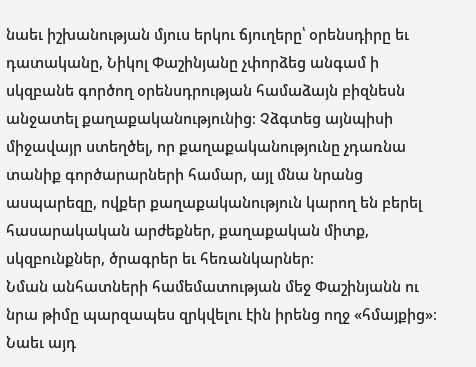նաեւ իշխանության մյուս երկու ճյուղերը՝ օրենսդիրը եւ դատականը, Նիկոլ Փաշինյանը չփորձեց անգամ ի սկզբանե գործող օրենսդրության համաձայն բիզնեսն անջատել քաղաքականությունից։ Չձգտեց այնպիսի միջավայր ստեղծել, որ քաղաքականությունը չդառնա տանիք գործարարների համար, այլ մնա նրանց ասպարեզը, ովքեր քաղաքականություն կարող են բերել հասարակական արժեքներ, քաղաքական միտք, սկզբունքներ, ծրագրեր եւ հեռանկարներ։
Նման անհատների համեմատության մեջ Փաշինյանն ու նրա թիմը պարզապես զրկվելու էին իրենց ողջ «հմայքից»։ Նաեւ այդ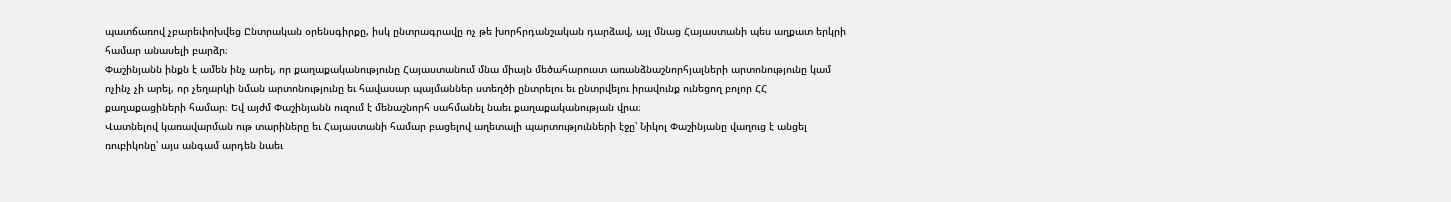պատճառով չբարեփոխվեց Ընտրական օրենսգիրքը, իսկ ընտրագրավը ոչ թե խորհրդանշական դարձավ, այլ մնաց Հայաստանի պես աղքատ երկրի համար անասելի բարձր։
Փաշինյանն ինքն է ամեն ինչ արել, որ քաղաքականությունը Հայաստանում մնա միայն մեծահարուստ առանձնաշնորհյալների արտոնությունը կամ ոչինչ չի արել, որ չեղարկի նման արտոնությունը եւ հավասար պայմաններ ստեղծի ընտրելու եւ ընտրվելու իրավունք ունեցող բոլոր ՀՀ քաղաքացիների համար։ Եվ այժմ Փաշինյանն ուզում է մենաշնորհ սահմանել նաեւ քաղաքականության վրա։
Վատնելով կառավարման ութ տարիները եւ Հայաստանի համար բացելով աղետալի պարտությունների էջը՝ Նիկոլ Փաշինյանը վաղուց է անցել ռուբիկոնը՝ այս անգամ արդեն նաեւ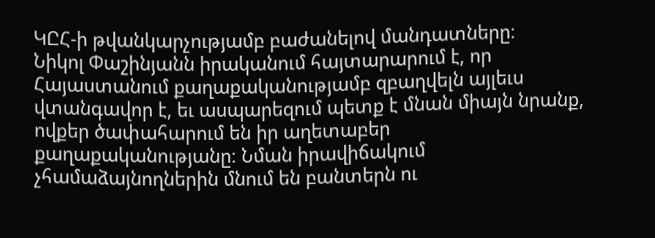ԿԸՀ-ի թվանկարչությամբ բաժանելով մանդատները։
Նիկոլ Փաշինյանն իրականում հայտարարում է, որ Հայաստանում քաղաքականությամբ զբաղվելն այլեւս վտանգավոր է, եւ ասպարեզում պետք է մնան միայն նրանք, ովքեր ծափահարում են իր աղետաբեր քաղաքականությանը։ Նման իրավիճակում չհամաձայնողներին մնում են բանտերն ու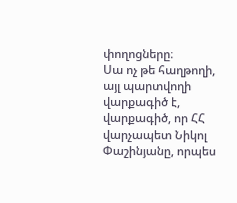փողոցները։
Սա ոչ թե հաղթողի, այլ պարտվողի վարքագիծ է, վարքագիծ, որ ՀՀ վարչապետ Նիկոլ Փաշինյանը, որպես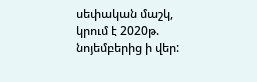սեփական մաշկ, կրում է 2020թ. նոյեմբերից ի վեր: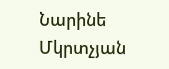Նարինե Մկրտչյան